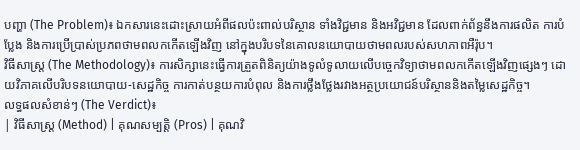បញ្ហា (The Problem)៖ ឯកសារនេះដោះស្រាយអំពីផលប៉ះពាល់បរិស្ថាន ទាំងវិជ្ជមាន និងអវិជ្ជមាន ដែលពាក់ព័ន្ធនឹងការផលិត ការបំប្លែង និងការប្រើប្រាស់ប្រភពថាមពលកកើតឡើងវិញ នៅក្នុងបរិបទនៃគោលនយោបាយថាមពលរបស់សហភាពអឺរ៉ុប។
វិធីសាស្ត្រ (The Methodology)៖ ការសិក្សានេះធ្វើការត្រួតពិនិត្យយ៉ាងទូលំទូលាយលើបច្ចេកវិទ្យាថាមពលកកើតឡើងវិញផ្សេងៗ ដោយវិភាគលើបរិបទនយោបាយ-សេដ្ឋកិច្ច ការកាត់បន្ថយការបំពុល និងការថ្លឹងថ្លែងរវាងអត្ថប្រយោជន៍បរិស្ថាននិងតម្លៃសេដ្ឋកិច្ច។
លទ្ធផលសំខាន់ៗ (The Verdict)៖
| វិធីសាស្ត្រ (Method) | គុណសម្បត្តិ (Pros) | គុណវិ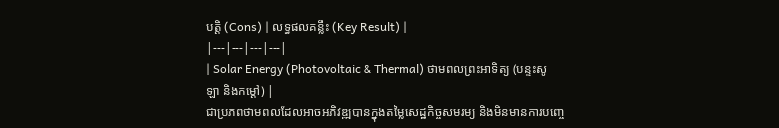បត្តិ (Cons) | លទ្ធផលគន្លឹះ (Key Result) |
|---|---|---|---|
| Solar Energy (Photovoltaic & Thermal) ថាមពលព្រះអាទិត្យ (បន្ទះសូឡា និងកម្ដៅ) |
ជាប្រភពថាមពលដែលអាចអភិវឌ្ឍបានក្នុងតម្លៃសេដ្ឋកិច្ចសមរម្យ និងមិនមានការបញ្ចេ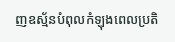ញឧស្ម័នបំពុលកំឡុងពេលប្រតិ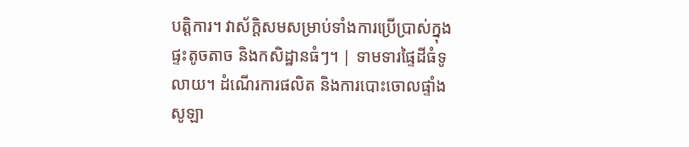បត្តិការ។ វាស័ក្តិសមសម្រាប់ទាំងការប្រើប្រាស់ក្នុងផ្ទះតូចតាច និងកសិដ្ឋានធំៗ។ | ទាមទារផ្ទៃដីធំទូលាយ។ ដំណើរការផលិត និងការបោះចោលផ្ទាំងសូឡា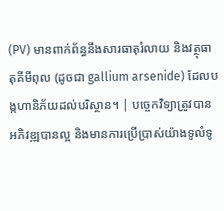(PV) មានពាក់ព័ន្ធនឹងសារធាតុរំលាយ និងវត្ថុធាតុគីមីពុល (ដូចជា gallium arsenide) ដែលបង្កហានិភ័យដល់បរិស្ថាន។ | បច្ចេកវិទ្យាត្រូវបានអភិវឌ្ឍបានល្អ និងមានការប្រើប្រាស់យ៉ាងទូលំទូ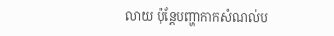លាយ ប៉ុន្តែបញ្ហាកាកសំណល់ប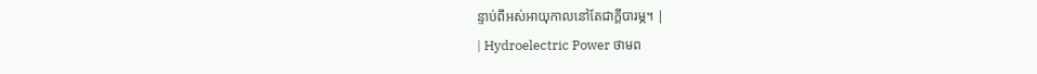ន្ទាប់ពីអស់អាយុកាលនៅតែជាក្តីបារម្ភ។ |
| Hydroelectric Power ថាមព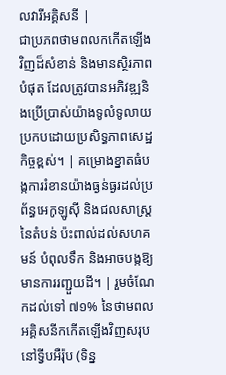លវារីអគ្គិសនី |
ជាប្រភពថាមពលកកើតឡើងវិញដ៏សំខាន់ និងមានស្ថិរភាពបំផុត ដែលត្រូវបានអភិវឌ្ឍនិងប្រើប្រាស់យ៉ាងទូលំទូលាយប្រកបដោយប្រសិទ្ធភាពសេដ្ឋកិច្ចខ្ពស់។ | គម្រោងខ្នាតធំបង្កការរំខានយ៉ាងធ្ងន់ធ្ងរដល់ប្រព័ន្ធអេកូឡូស៊ី និងជលសាស្ត្រនៃតំបន់ ប៉ះពាល់ដល់សហគមន៍ បំពុលទឹក និងអាចបង្កឱ្យមានការរញ្ជួយដី។ | រួមចំណែកដល់ទៅ ៧១% នៃថាមពលអគ្គិសនីកកើតឡើងវិញសរុបនៅទ្វីបអឺរ៉ុប (ទិន្ន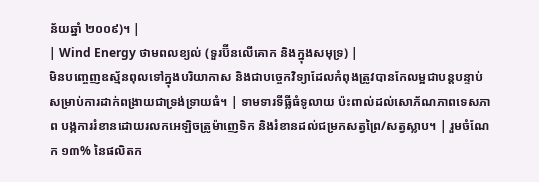ន័យឆ្នាំ ២០០៩)។ |
| Wind Energy ថាមពលខ្យល់ (ទួរប៊ីនលើគោក និងក្នុងសមុទ្រ) |
មិនបញ្ចេញឧស្ម័នពុលទៅក្នុងបរិយាកាស និងជាបច្ចេកវិទ្យាដែលកំពុងត្រូវបានកែលម្អជាបន្តបន្ទាប់សម្រាប់ការដាក់ពង្រាយជាទ្រង់ទ្រាយធំ។ | ទាមទារទីធ្លីធំទូលាយ ប៉ះពាល់ដល់សោភ័ណភាពទេសភាព បង្កការរំខានដោយរលកអេឡិចត្រូម៉ាញេទិក និងរំខានដល់ជម្រកសត្វព្រៃ/សត្វស្លាប។ | រួមចំណែក ១៣% នៃផលិតក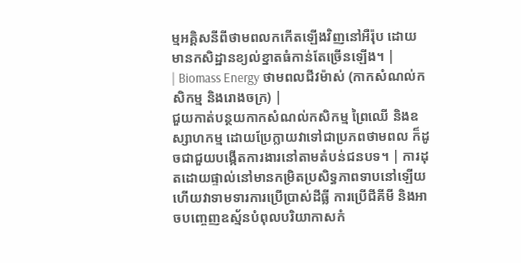ម្មអគ្គិសនីពីថាមពលកកើតឡើងវិញនៅអឺរ៉ុប ដោយមានកសិដ្ឋានខ្យល់ខ្នាតធំកាន់តែច្រើនឡើង។ |
| Biomass Energy ថាមពលជីវម៉ាស់ (កាកសំណល់កសិកម្ម និងរោងចក្រ) |
ជួយកាត់បន្ថយកាកសំណល់កសិកម្ម ព្រៃឈើ និងឧស្សាហកម្ម ដោយប្រែក្លាយវាទៅជាប្រភពថាមពល ក៏ដូចជាជួយបង្កើតការងារនៅតាមតំបន់ជនបទ។ | ការដុតដោយផ្ទាល់នៅមានកម្រិតប្រសិទ្ធភាពទាបនៅឡើយ ហើយវាទាមទារការប្រើប្រាស់ដីធ្លី ការប្រើជីគីមី និងអាចបញ្ចេញឧស្ម័នបំពុលបរិយាកាសកំ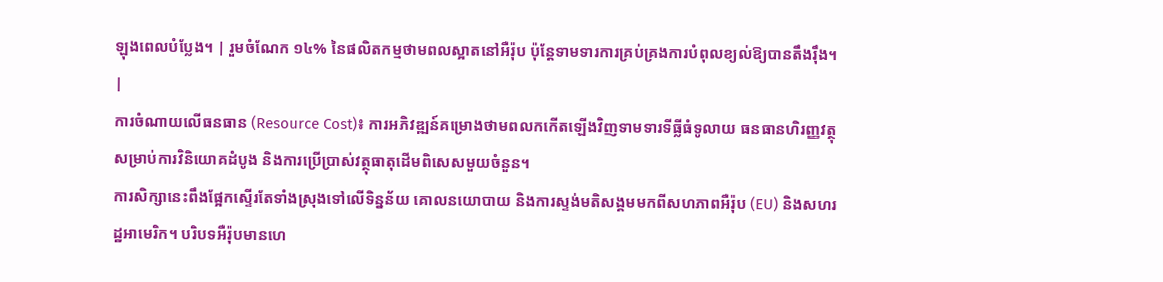ឡុងពេលបំប្លែង។ | រួមចំណែក ១៤% នៃផលិតកម្មថាមពលស្អាតនៅអឺរ៉ុប ប៉ុន្តែទាមទារការគ្រប់គ្រងការបំពុលខ្យល់ឱ្យបានតឹងរ៉ឹង។ |
ការចំណាយលើធនធាន (Resource Cost)៖ ការអភិវឌ្ឍន៍គម្រោងថាមពលកកើតឡើងវិញទាមទារទីធ្លីធំទូលាយ ធនធានហិរញ្ញវត្ថុសម្រាប់ការវិនិយោគដំបូង និងការប្រើប្រាស់វត្ថុធាតុដើមពិសេសមួយចំនួន។
ការសិក្សានេះពឹងផ្អែកស្ទើរតែទាំងស្រុងទៅលើទិន្នន័យ គោលនយោបាយ និងការស្ទង់មតិសង្គមមកពីសហភាពអឺរ៉ុប (EU) និងសហរដ្ឋអាមេរិក។ បរិបទអឺរ៉ុបមានហេ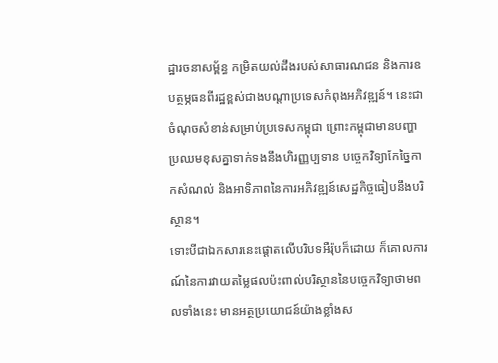ដ្ឋារចនាសម្ព័ន្ធ កម្រិតយល់ដឹងរបស់សាធារណជន និងការឧបត្ថម្ភធនពីរដ្ឋខ្ពស់ជាងបណ្តាប្រទេសកំពុងអភិវឌ្ឍន៍។ នេះជាចំណុចសំខាន់សម្រាប់ប្រទេសកម្ពុជា ព្រោះកម្ពុជាមានបញ្ហាប្រឈមខុសគ្នាទាក់ទងនឹងហិរញ្ញប្បទាន បច្ចេកវិទ្យាកែច្នៃកាកសំណល់ និងអាទិភាពនៃការអភិវឌ្ឍន៍សេដ្ឋកិច្ចធៀបនឹងបរិស្ថាន។
ទោះបីជាឯកសារនេះផ្ដោតលើបរិបទអឺរ៉ុបក៏ដោយ ក៏គោលការណ៍នៃការវាយតម្លៃផលប៉ះពាល់បរិស្ថាននៃបច្ចេកវិទ្យាថាមពលទាំងនេះ មានអត្ថប្រយោជន៍យ៉ាងខ្លាំងស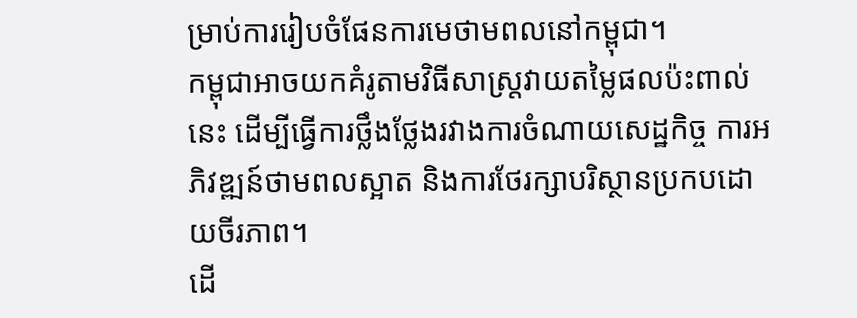ម្រាប់ការរៀបចំផែនការមេថាមពលនៅកម្ពុជា។
កម្ពុជាអាចយកគំរូតាមវិធីសាស្ត្រវាយតម្លៃផលប៉ះពាល់នេះ ដើម្បីធ្វើការថ្លឹងថ្លែងរវាងការចំណាយសេដ្ឋកិច្ច ការអភិវឌ្ឍន៍ថាមពលស្អាត និងការថែរក្សាបរិស្ថានប្រកបដោយចីរភាព។
ដើ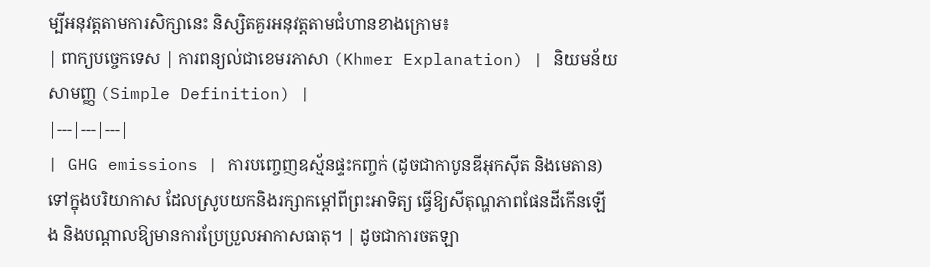ម្បីអនុវត្តតាមការសិក្សានេះ និស្សិតគួរអនុវត្តតាមជំហានខាងក្រោម៖
| ពាក្យបច្ចេកទេស | ការពន្យល់ជាខេមរភាសា (Khmer Explanation) | និយមន័យសាមញ្ញ (Simple Definition) |
|---|---|---|
| GHG emissions | ការបញ្ចេញឧស្ម័នផ្ទះកញ្ចក់ (ដូចជាកាបូនឌីអុកស៊ីត និងមេតាន) ទៅក្នុងបរិយាកាស ដែលស្រូបយកនិងរក្សាកម្ដៅពីព្រះអាទិត្យ ធ្វើឱ្យសីតុណ្ហភាពផែនដីកើនឡើង និងបណ្តាលឱ្យមានការប្រែប្រួលអាកាសធាតុ។ | ដូចជាការចតឡា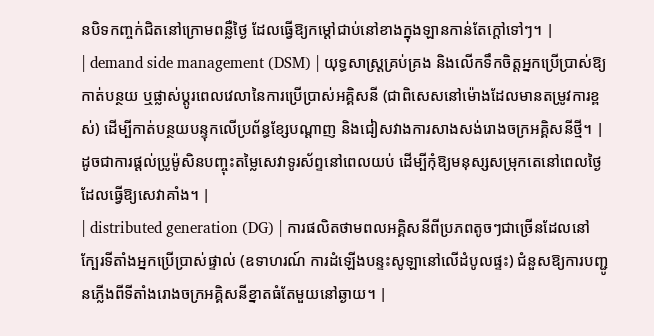នបិទកញ្ចក់ជិតនៅក្រោមពន្លឺថ្ងៃ ដែលធ្វើឱ្យកម្ដៅជាប់នៅខាងក្នុងឡានកាន់តែក្ដៅទៅៗ។ |
| demand side management (DSM) | យុទ្ធសាស្ត្រគ្រប់គ្រង និងលើកទឹកចិត្តអ្នកប្រើប្រាស់ឱ្យកាត់បន្ថយ ឬផ្លាស់ប្តូរពេលវេលានៃការប្រើប្រាស់អគ្គិសនី (ជាពិសេសនៅម៉ោងដែលមានតម្រូវការខ្ពស់) ដើម្បីកាត់បន្ថយបន្ទុកលើប្រព័ន្ធខ្សែបណ្តាញ និងជៀសវាងការសាងសង់រោងចក្រអគ្គិសនីថ្មី។ | ដូចជាការផ្ដល់ប្រូម៉ូសិនបញ្ចុះតម្លៃសេវាទូរស័ព្ទនៅពេលយប់ ដើម្បីកុំឱ្យមនុស្សសម្រុកតេនៅពេលថ្ងៃដែលធ្វើឱ្យសេវាគាំង។ |
| distributed generation (DG) | ការផលិតថាមពលអគ្គិសនីពីប្រភពតូចៗជាច្រើនដែលនៅក្បែរទីតាំងអ្នកប្រើប្រាស់ផ្ទាល់ (ឧទាហរណ៍ ការដំឡើងបន្ទះសូឡានៅលើដំបូលផ្ទះ) ជំនួសឱ្យការបញ្ជូនភ្លើងពីទីតាំងរោងចក្រអគ្គិសនីខ្នាតធំតែមួយនៅឆ្ងាយ។ |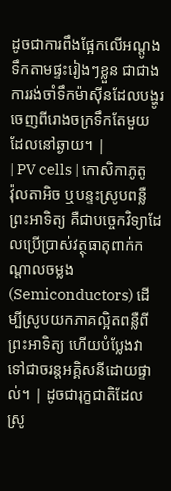ដូចជាការពឹងផ្អែកលើអណ្ដូងទឹកតាមផ្ទះរៀងៗខ្លួន ជាជាងការរង់ចាំទឹកម៉ាស៊ីនដែលបង្ហូរចេញពីរោងចក្រទឹកតែមួយដែលនៅឆ្ងាយ។ |
| PV cells | កោសិកាភូតូវ៉ុលតាអិច ឬបន្ទះស្រូបពន្លឺព្រះអាទិត្យ គឺជាបច្ចេកវិទ្យាដែលប្រើប្រាស់វត្ថុធាតុពាក់កណ្តាលចម្លង (Semiconductors) ដើម្បីស្រូបយកភាគល្អិតពន្លឺពីព្រះអាទិត្យ ហើយបំប្លែងវាទៅជាចរន្តអគ្គិសនីដោយផ្ទាល់។ | ដូចជារុក្ខជាតិដែលស្រូ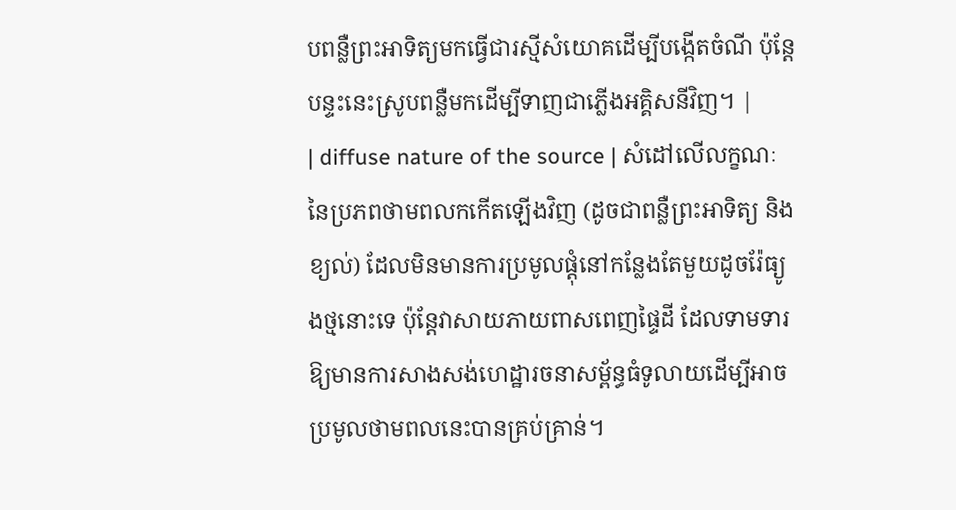បពន្លឺព្រះអាទិត្យមកធ្វើជារស្មីសំយោគដើម្បីបង្កើតចំណី ប៉ុន្តែបន្ទះនេះស្រូបពន្លឺមកដើម្បីទាញជាភ្លើងអគ្គិសនីវិញ។ |
| diffuse nature of the source | សំដៅលើលក្ខណៈនៃប្រភពថាមពលកកើតឡើងវិញ (ដូចជាពន្លឺព្រះអាទិត្យ និងខ្យល់) ដែលមិនមានការប្រមូលផ្តុំនៅកន្លែងតែមួយដូចរ៉ែធ្យូងថ្មនោះទេ ប៉ុន្តែវាសាយភាយពាសពេញផ្ទៃដី ដែលទាមទារឱ្យមានការសាងសង់ហេដ្ឋារចនាសម្ព័ន្ធធំទូលាយដើម្បីអាចប្រមូលថាមពលនេះបានគ្រប់គ្រាន់។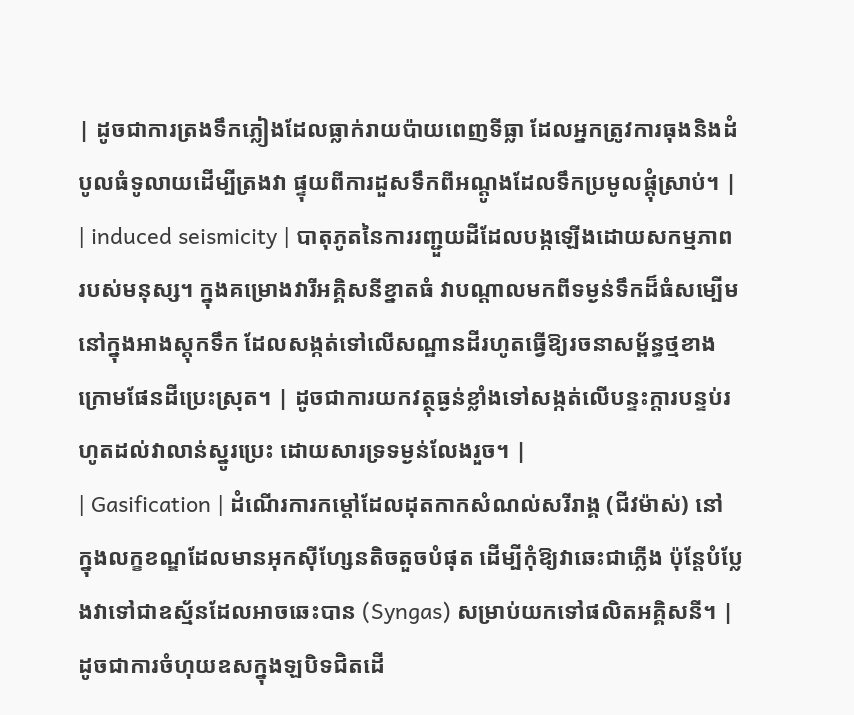| ដូចជាការត្រងទឹកភ្លៀងដែលធ្លាក់រាយប៉ាយពេញទីធ្លា ដែលអ្នកត្រូវការធុងនិងដំបូលធំទូលាយដើម្បីត្រងវា ផ្ទុយពីការដួសទឹកពីអណ្ដូងដែលទឹកប្រមូលផ្ដុំស្រាប់។ |
| induced seismicity | បាតុភូតនៃការរញ្ជួយដីដែលបង្កឡើងដោយសកម្មភាពរបស់មនុស្ស។ ក្នុងគម្រោងវារីអគ្គិសនីខ្នាតធំ វាបណ្តាលមកពីទម្ងន់ទឹកដ៏ធំសម្បើមនៅក្នុងអាងស្តុកទឹក ដែលសង្កត់ទៅលើសណ្ឋានដីរហូតធ្វើឱ្យរចនាសម្ព័ន្ធថ្មខាងក្រោមផែនដីប្រេះស្រុត។ | ដូចជាការយកវត្ថុធ្ងន់ខ្លាំងទៅសង្កត់លើបន្ទះក្តារបន្ទប់រហូតដល់វាលាន់ស្នូរប្រេះ ដោយសារទ្រទម្ងន់លែងរួច។ |
| Gasification | ដំណើរការកម្ដៅដែលដុតកាកសំណល់សរីរាង្គ (ជីវម៉ាស់) នៅក្នុងលក្ខខណ្ឌដែលមានអុកស៊ីហ្សែនតិចតួចបំផុត ដើម្បីកុំឱ្យវាឆេះជាភ្លើង ប៉ុន្តែបំប្លែងវាទៅជាឧស្ម័នដែលអាចឆេះបាន (Syngas) សម្រាប់យកទៅផលិតអគ្គិសនី។ | ដូចជាការចំហុយឧសក្នុងឡបិទជិតដើ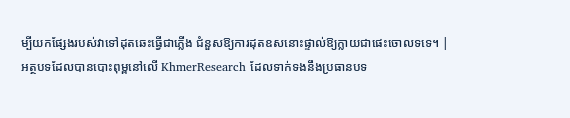ម្បីយកផ្សែងរបស់វាទៅដុតឆេះធ្វើជាភ្លើង ជំនួសឱ្យការដុតឧសនោះផ្ទាល់ឱ្យក្លាយជាផេះចោលទទេ។ |
អត្ថបទដែលបានបោះពុម្ពនៅលើ KhmerResearch ដែលទាក់ទងនឹងប្រធានបទ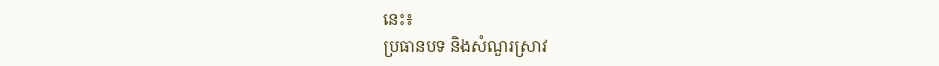នេះ៖
ប្រធានបទ និងសំណួរស្រាវ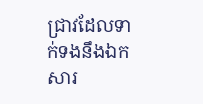ជ្រាវដែលទាក់ទងនឹងឯកសារ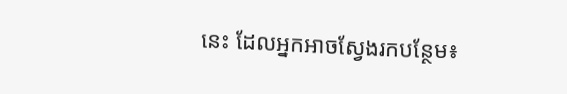នេះ ដែលអ្នកអាចស្វែងរកបន្ថែម៖